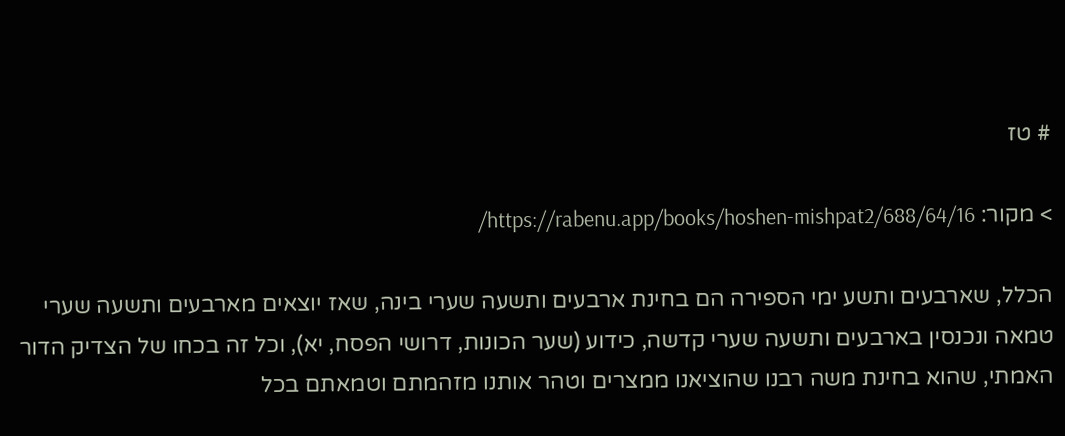# טז

> מקור: https://rabenu.app/books/hoshen-mishpat2/688/64/16/

הכלל, שארבעים ותשע ימי הספירה הם בחינת ארבעים ותשעה שערי בינה, שאז יוצאים מארבעים ותשעה שערי טמאה ונכנסין בארבעים ותשעה שערי קדשה, כידוע (שער הכונות, דרושי הפסח, יא), וכל זה בכחו של הצדיק הדור האמתי, שהוא בחינת משה רבנו שהוציאנו ממצרים וטהר אותנו מזהמתם וטמאתם בכל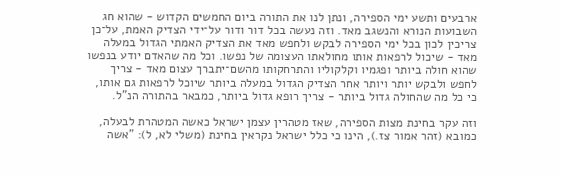ארבעים ותשע ימי הספירה, ונתן לנו את התורה ביום החמשים הקדוש - שהוא חג השבועות הנורא והנשגב מאד. וזה נעשה בכל דור ודור על־ידי הצדיק האמת, על־כן צריכין לכון בכל ימי הספירה לבקש ולחפש מאד את הצדיק האמתי הגדול במעלה מאד - שיכול לרפאות אותו מחולאתו העצומה של נפשו. וכל מה שהאדם יודע בנפשו שהוא חולה ביותר ופגמיו וקלקוליו והתרחקותו מהשם־יתברך עצום מאד - צריך לחפש ולבקש יותר ויותר אחר הצדיק הגדול במעלה ביותר שיוכל לרפאות גם אותו, כי כל מה שהחולה גדול ביותר - צריך רופא גדול ביותר, כמבאר בהתורה הנ"ל.

וזה עקר בחינת מצות הספירה, שאז מטהרין עצמן ישראל כאשה המטהרת לבעלה, כמובא (זהר אמור צז.), הינו כי כלל ישראל נקראין בחינת (משלי לא, ל): "אשה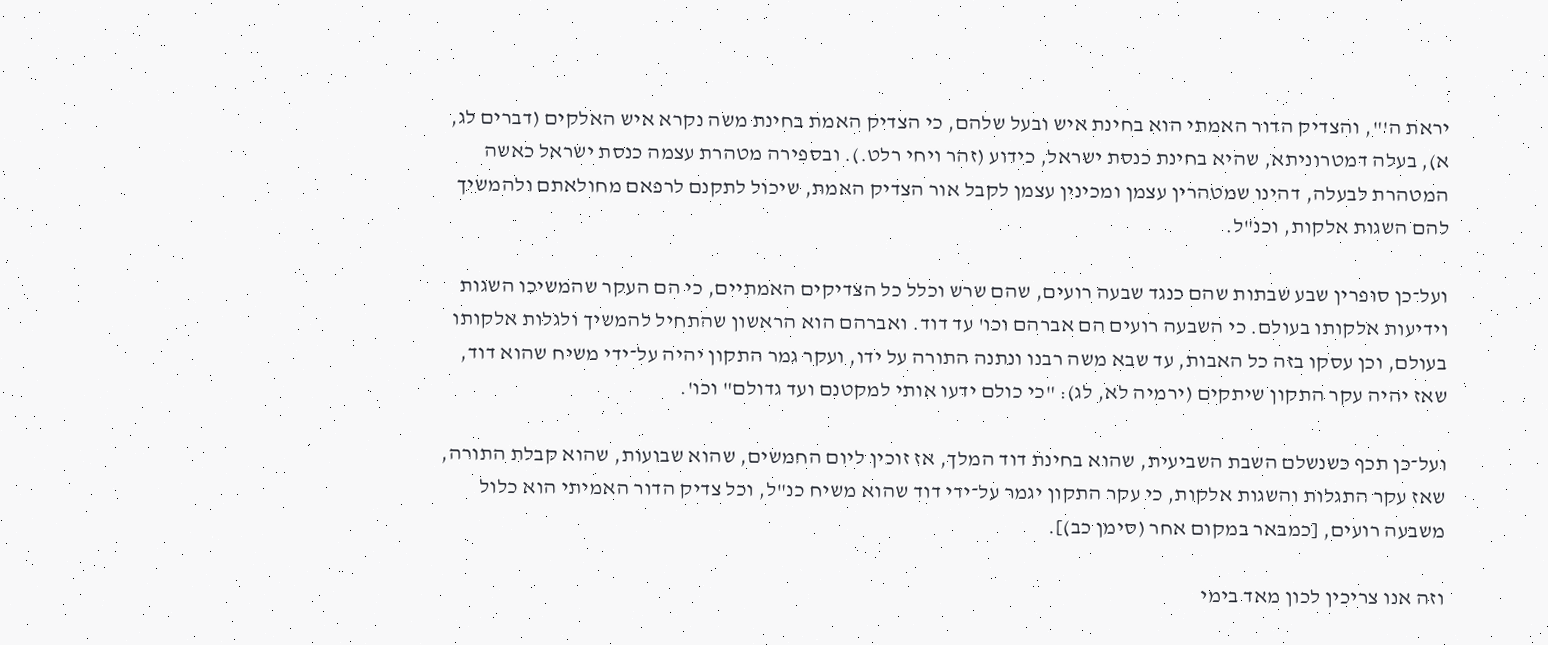יראת ה'", והצדיק הדור האמתי הוא בחינת איש ובעל שלהם, כי הצדיק האמת בחינת משה נקרא איש האלקים (דברים לג, א), בעלה דמטרוניתא, שהיא בחינת כנסת ישראל, כידוע (זהר ויחי רלט.). ובספירה מטהרת עצמה כנסת ישראל כאשה המטהרת לבעלה, דהינו שמטהרין עצמן ומכינין עצמן לקבל אור הצדיק האמת, שיכול לתקנם לרפאם מחולאתם ולהמשיך להם השגות אלקות, וכנ"ל.

ועל־כן סופרין שבע שבתות שהם כנגד שבעה רועים, שהם שרש וכלל כל הצדיקים האמתיים, כי הם העקר שהמשיכו השגות וידיעות אלקותו בעולם. כי השבעה רועים הם אברהם וכו' עד דוד. ואברהם הוא הראשון שהתחיל להמשיך ולגלות אלקותו בעולם, וכן עסקו בזה כל האבות, עד שבא משה רבנו ונתנה התורה על ידו, ועקר גמר התקון יהיה על־ידי משיח שהוא דוד, שאז יהיה עקר התקון שיתקים (ירמיה לא, לג): "כי כולם ידעו אותי למקטנם ועד גדולם" וכו'.

ועל־כן תכף כשנשלם השבת השביעית, שהוא בחינת דוד המלך, אז זוכין ליום החמשים, שהוא שבועות, שהוא קבלת התורה, שאז עקר התגלות והשגות אלקות, כי עקר התקון יגמר על־ידי דוד שהוא משיח כנ"ל, וכל צדיק הדור האמיתי הוא כלול משבעה רועים, [כמבאר במקום אחר (סימן כב)].

וזה אנו צריכין לכון מאד בימי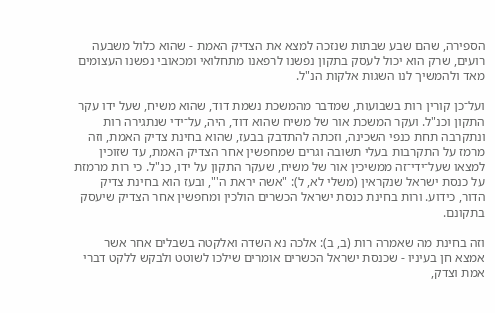הספירה, שהם שבע שבתות שנזכה למצא את הצדיק האמת - שהוא כלול משבעה רועים, שרק הוא יכול לעסק בתקון נפשנו לרפאנו מתחלואי ומכאובי נפשנו העצומים מאד ולהמשיך לנו השגות אלקות הנ"ל.

ועל־כן קורין רות בשבועות, שמדבר מהמשכת נשמת דוד, שהוא משיח, שעל ידו עקר התקון וכנ"ל. ועקר המשכת אור של משיח שהוא דוד, היה, על־ידי שנתגירה רות ונתקרבה תחת כנפי השכינה, וזכתה להתדבק בבעז, שהוא בחינת צדיק האמת, וזה מרמז על התקרבות בעלי תשובה וגרים שמחפשין אחר הצדיק האמת, עד שזוכין למצאו שעל־ידי־זה ממשיכין אור של משיח, שעקר התקון על ידו, כנ"ל. כי רות מרמזת על כנסת ישראל שנקראין (משלי לא, ל): "אשה יראת ה'", ובעז הוא בחינת צדיק הדור, כידוע. ורות בחינת כנסת ישראל הכשרים הולכין ומחפשין אחר הצדיק שיעסק בתקונם.

וזה בחינת מה שאמרה רות (ב, ב): אלכה נא השדה ואלקטה בשבלים אחר אשר אמצא חן בעיניו - שכנסת ישראל הכשרים אומרים שילכו לשוטט ולבקש ללקט דברי אמת וצדק,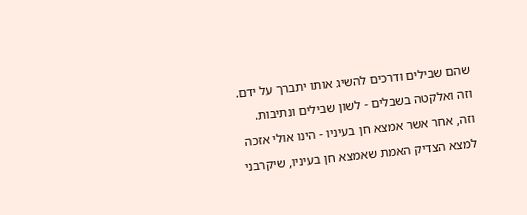שהם שבילים ודרכים להשיג אותו יתברך על ידם. וזה ואלקטה בשבלים - לשון שבילים ונתיבות. וזה, אחר אשר אמצא חן בעיניו - הינו אולי אזכה למצא הצדיק האמת שאמצא חן בעיניו, שיקרבני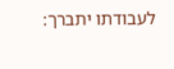לעבודתו יתברך: